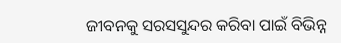ଜୀବନକୁ ସରସସୁନ୍ଦର କରିବା ପାଇଁ ବିଭିନ୍ନ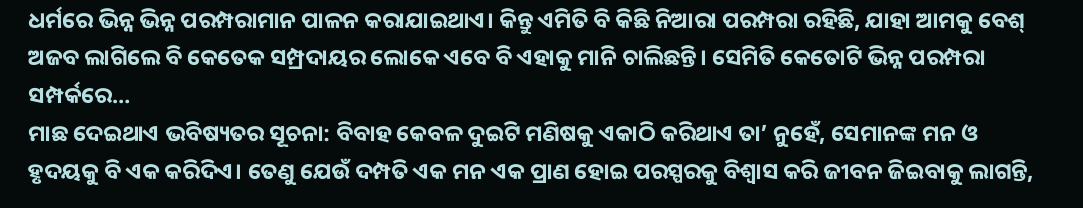ଧର୍ମରେ ଭିନ୍ନ ଭିନ୍ନ ପରମ୍ପରାମାନ ପାଳନ କରାଯାଇଥାଏ। କିନ୍ତୁ ଏମିତି ବି କିଛି ନିଆରା ପରମ୍ପରା ରହିଛି, ଯାହା ଆମକୁ ବେଶ୍ ଅଜବ ଲାଗିଲେ ବି କେତେକ ସମ୍ପ୍ରଦାୟର ଲୋକେ ଏବେ ବି ଏହାକୁ ମାନି ଚାଲିଛନ୍ତି। ସେମିତି କେତୋଟି ଭିନ୍ନ ପରମ୍ପରା ସମ୍ପର୍କରେ…
ମାଛ ଦେଇଥାଏ ଭବିଷ୍ୟତର ସୂଚନା: ବିବାହ କେବଳ ଦୁଇଟି ମଣିଷକୁ ଏକାଠି କରିଥାଏ ତା’ ନୁହେଁ, ସେମାନଙ୍କ ମନ ଓ ହୃଦୟକୁ ବି ଏକ କରିଦିଏ। ତେଣୁ ଯେଉଁ ଦମ୍ପତି ଏକ ମନ ଏକ ପ୍ରାଣ ହୋଇ ପରସ୍ପରକୁ ବିଶ୍ୱାସ କରି ଜୀବନ ଜିଇବାକୁ ଲାଗନ୍ତି,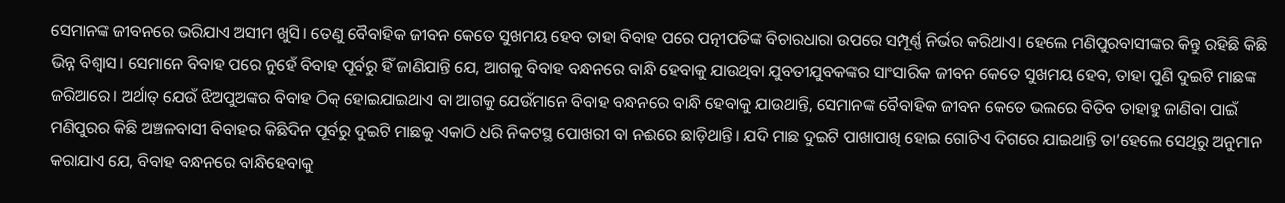ସେମାନଙ୍କ ଜୀବନରେ ଭରିଯାଏ ଅସୀମ ଖୁସି। ତେଣୁ ବୈବାହିକ ଜୀବନ କେତେ ସୁଖମୟ ହେବ ତାହା ବିବାହ ପରେ ପତ୍ନୀପତିଙ୍କ ବିଚାରଧାରା ଉପରେ ସମ୍ପୂର୍ଣ୍ଣ ନିର୍ଭର କରିଥାଏ। ହେଲେ ମଣିପୁରବାସୀଙ୍କର କିନ୍ତୁ ରହିଛି କିଛି ଭିନ୍ନ ବିଶ୍ୱାସ। ସେମାନେ ବିବାହ ପରେ ନୁହେଁ ବିବାହ ପୂର୍ବରୁ ହିଁ ଜାଣିଯାନ୍ତି ଯେ, ଆଗକୁ ବିବାହ ବନ୍ଧନରେ ବାନ୍ଧି ହେବାକୁ ଯାଉଥିବା ଯୁବତୀଯୁବକଙ୍କର ସାଂସାରିକ ଜୀବନ କେତେ ସୁଖମୟ ହେବ, ତାହା ପୁଣି ଦୁଇଟି ମାଛଙ୍କ ଜରିଆରେ। ଅର୍ଥାତ୍ ଯେଉଁ ଝିଅପୁଅଙ୍କର ବିବାହ ଠିକ୍ ହୋଇଯାଇଥାଏ ବା ଆଗକୁ ଯେଉଁମାନେ ବିବାହ ବନ୍ଧନରେ ବାନ୍ଧି ହେବାକୁ ଯାଉଥାନ୍ତି, ସେମାନଙ୍କ ବୈବାହିକ ଜୀବନ କେତେ ଭଲରେ ବିତିବ ତାହାହୁ ଜାଣିବା ପାଇଁ ମଣିପୁରର କିଛି ଅଞ୍ଚଳବାସୀ ବିବାହର କିଛିଦିନ ପୂର୍ବରୁ ଦୁଇଟି ମାଛକୁ ଏକାଠି ଧରି ନିକଟସ୍ଥ ପୋଖରୀ ବା ନଈରେ ଛାଡ଼ିଥାନ୍ତି। ଯଦି ମାଛ ଦୁଇଟି ପାଖାପାଖି ହୋଇ ଗୋଟିଏ ଦିଗରେ ଯାଇଥାନ୍ତି ତା’ହେଲେ ସେଥିରୁ ଅନୁମାନ କରାଯାଏ ଯେ, ବିବାହ ବନ୍ଧନରେ ବାନ୍ଧିହେବାକୁ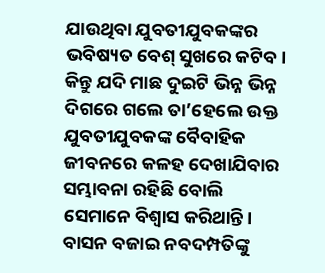ଯାଉଥିବା ଯୁବତୀଯୁବକଙ୍କର ଭବିଷ୍ୟତ ବେଶ୍ ସୁଖରେ କଟିବ। କିନ୍ତୁ ଯଦି ମାଛ ଦୁଇଟି ଭିନ୍ନ ଭିନ୍ନ ଦିଗରେ ଗଲେ ତା’ହେଲେ ଉକ୍ତ ଯୁବତୀଯୁବକଙ୍କ ବୈବାହିକ ଜୀବନରେ କଳହ ଦେଖାଯିବାର ସମ୍ଭାବନା ରହିଛି ବୋଲି ସେମାନେ ବିଶ୍ୱାସ କରିଥାନ୍ତି।
ବାସନ ବଜାଇ ନବଦମ୍ପତିଙ୍କୁ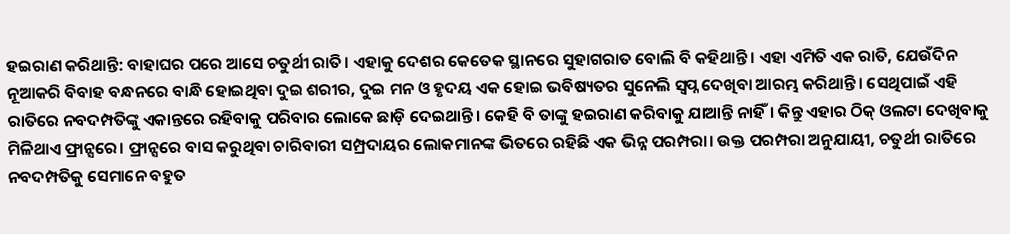ହଇରାଣ କରିଥାନ୍ତି: ବାହାଘର ପରେ ଆସେ ଚତୁର୍ଥୀ ରାତି। ଏହାକୁ ଦେଶର କେତେକ ସ୍ଥାନରେ ସୁହାଗରାତ ବୋଲି ବି କହିଥାନ୍ତି। ଏହା ଏମିତି ଏକ ରାତି, ଯେଉଁଦିନ ନୂଆକରି ବିବାହ ବନ୍ଧନରେ ବାନ୍ଧି ହୋଇଥିବା ଦୁଇ ଶରୀର, ଦୁଇ ମନ ଓ ହୃଦୟ ଏକ ହୋଇ ଭବିଷ୍ୟତର ସୁନେଲି ସ୍ବପ୍ନ ଦେଖିବା ଆରମ୍ଭ କରିଥାନ୍ତି। ସେଥିପାଇଁ ଏହି ରାତିରେ ନବଦମ୍ପତିଙ୍କୁ ଏକାନ୍ତରେ ରହିବାକୁ ପରିବାର ଲୋକେ ଛାଡ଼ି ଦେଇଥାନ୍ତି। କେହି ବି ତାଙ୍କୁ ହଇରାଣ କରିବାକୁ ଯାଆନ୍ତି ନାହିଁ। କିନ୍ତୁ ଏହାର ଠିକ୍ ଓଲଟା ଦେଖିବାକୁ ମିଳିଥାଏ ଫ୍ରାନ୍ସରେ। ଫ୍ରାନ୍ସରେ ବାସ କରୁଥିବା ଚାରିବାରୀ ସମ୍ପ୍ରଦାୟର ଲୋକମାନଙ୍କ ଭିତରେ ରହିଛି ଏକ ଭିନ୍ନ ପରମ୍ପରା। ଉକ୍ତ ପରମ୍ପରା ଅନୁଯାୟୀ, ଚତୁର୍ଥୀ ରାତିରେ ନବଦମ୍ପତିକୁ ସେମାନେ ବହୁତ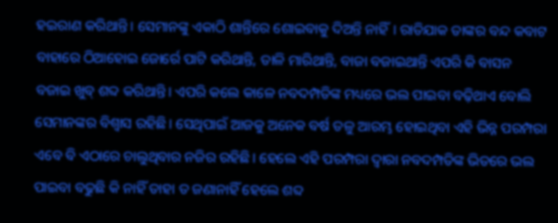ହଇରାଣ କରିଥାନ୍ତି। ସେମାନଙ୍କୁ ଏକାଠି ଶାନ୍ତିରେ ଶୋଇବାକୁ ଦିଅନ୍ତି ନାହିଁ। ରାତିଯାକ ତାଙ୍କର ବନ୍ଦ କବାଟ ବାହାରେ ଠିଆହୋଇ ଜୋର୍ରେ ପାଟି କରିଥାନ୍ତି, ତାଳି ମାରିଥାନ୍ତି, ବାଜା ବଜାଇଥାନ୍ତି ଏପରି କି ବାସନ ବଜାଇ ଖୁବ୍ ଶବ୍ଦ କରିଥାନ୍ତି। ଏପରି କଲେ କାଳେ ନବଦମ୍ପତିଙ୍କ ମଧ୍ୟରେ ଭଲ ପାଇବା ବଢ଼ିଥାଏ ବୋଲି ସେମାନଙ୍କର ବିଶ୍ୱାସ ରହିଛି। ସେଥିପାଇଁ ଆଜକୁ ଅନେକ ବର୍ଷ ତଳୁ ଆରମ୍ଭ ହୋଇଥିବା ଏହି ଭିନ୍ନ ପରମ୍ପରା ଏବେ ବି ଏଠାରେ ଚାଲୁଥିବାର ନଜିର ରହିଛି। ହେଲେ ଏହି ପରମ୍ପରା ଦ୍ୱାରା ନବଦମ୍ପତିଙ୍କ ଭିତରେ ଭଲ ପାଇବା ବଢୁଛି କି ନାହିଁ ତାହା ତ ଜଣାନାହିଁ ହେଲେ ଶବ୍ଦ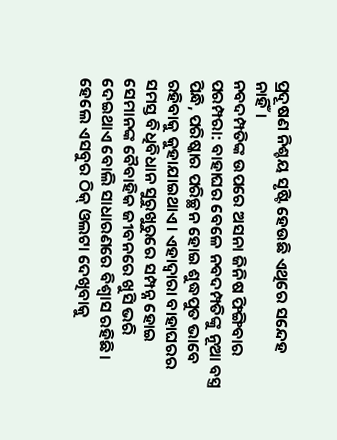ପ୍ରଦୂଷଣ ନିଶ୍ଚୟ ସୃଷ୍ଟି ହେଉଛି ଏଥିରେ ସନ୍ଦେହ ନାହିଁ।
ନବଦମ୍ପତିଙ୍କ ଉପରେ ଅସନା ଜିନିଷ ଫିଙ୍ଗିବାର ପରମ୍ପରା: ବାହାଘର ବେଳେ ନବଦମ୍ପତିଙ୍କୁ ନୂଆ ବସ୍ତ୍ର ପିନ୍ଧି, ପରିଷ୍କାର ପରିଚ୍ଛନ ହୋଇ ଶୁଦ୍ଧପୁତ ଭାବେ ରହିବାକୁ କୁହାଯାଇଥାଏ। ଏହାଦ୍ୱାରା ବାହାଘରର ସମସ୍ତ ବିଧିବିଧାନ ସୁରୁଖୁରୁରେ ସମ୍ପନ୍ନ ହୋଇ ସେମାନଙ୍କ ବୈବାହିକ ଜୀବନରେ ଖୁସି ଭରି ଦେଇଥାଏ ବୋଲି ସାଧାରଣରେ ବିଶ୍ୱାସ ରହିଛି। ହେଲେ ଏସବୁର ଠିକ୍ ଓଲଟା ଦେଖିବାକୁ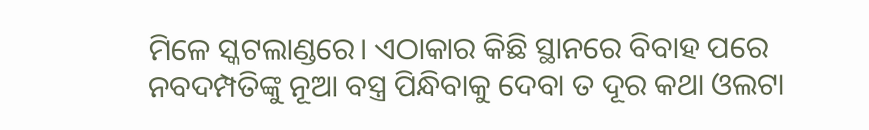ମିଳେ ସ୍କଟଲାଣ୍ଡରେ। ଏଠାକାର କିଛି ସ୍ଥାନରେ ବିବାହ ପରେ ନବଦମ୍ପତିଙ୍କୁ ନୂଆ ବସ୍ତ୍ର ପିନ୍ଧିବାକୁ ଦେବା ତ ଦୂର କଥା ଓଲଟା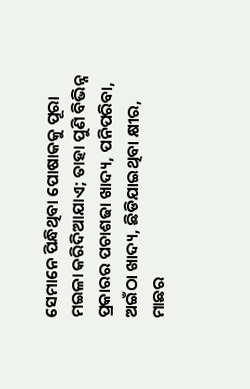ସେମାନେ ପିନ୍ଧିଥିବା ପୋଷାକକୁ ପୂରା ମଇଳା କରିଦିଆଯାଏ; ତାହା ପୁଣି ବିଭିନ୍ନ ପ୍ରକାରର ପଚାଶଢା ଖାଦ୍ୟ, ପନିପରିବା, ଅଇଁଠା ଖାଦ୍ୟ, ଛିଡିଯାଇଥିବା କ୍ଷୀର, ମାଛର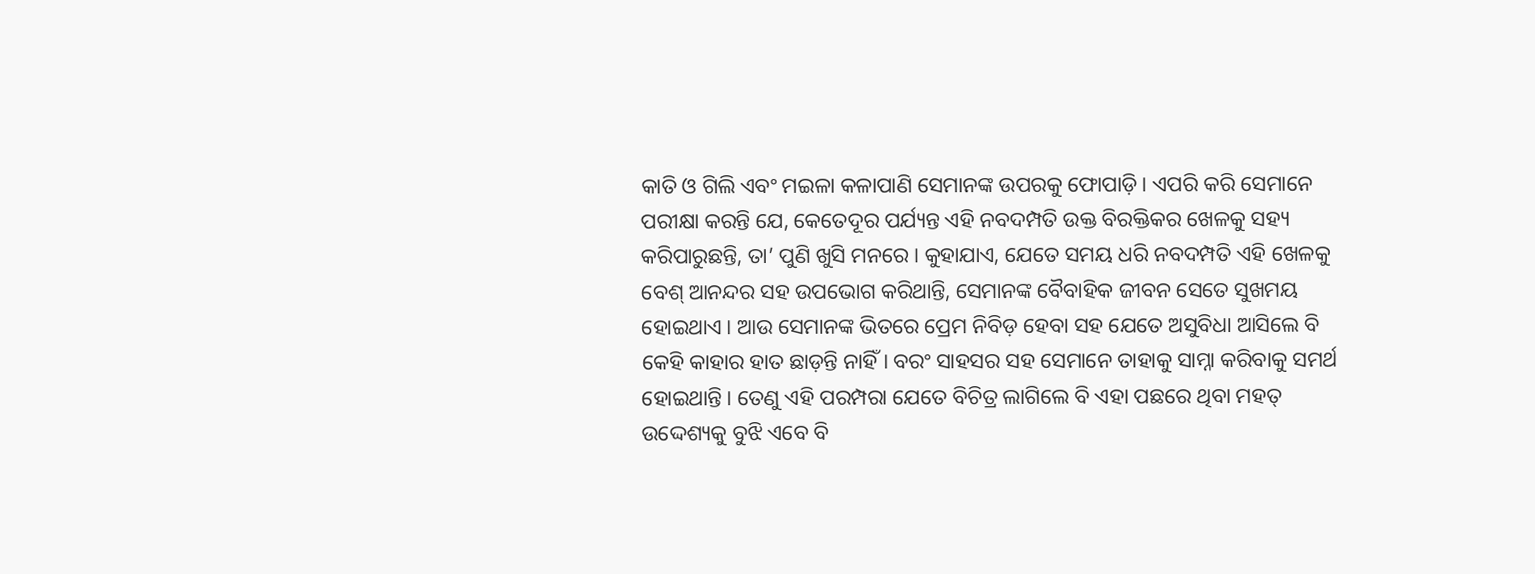କାତି ଓ ଗିଲି ଏବଂ ମଇଳା କଳାପାଣି ସେମାନଙ୍କ ଉପରକୁ ଫୋପାଡ଼ି। ଏପରି କରି ସେମାନେ ପରୀକ୍ଷା କରନ୍ତି ଯେ, କେତେଦୂର ପର୍ଯ୍ୟନ୍ତ ଏହି ନବଦମ୍ପତି ଉକ୍ତ ବିରକ୍ତିକର ଖେଳକୁ ସହ୍ୟ କରିପାରୁଛନ୍ତି, ତା’ ପୁଣି ଖୁସି ମନରେ। କୁହାଯାଏ, ଯେତେ ସମୟ ଧରି ନବଦମ୍ପତି ଏହି ଖେଳକୁ ବେଶ୍ ଆନନ୍ଦର ସହ ଉପଭୋଗ କରିଥାନ୍ତି, ସେମାନଙ୍କ ବୈବାହିକ ଜୀବନ ସେତେ ସୁଖମୟ ହୋଇଥାଏ। ଆଉ ସେମାନଙ୍କ ଭିତରେ ପ୍ରେମ ନିବିଡ଼ ହେବା ସହ ଯେତେ ଅସୁବିଧା ଆସିଲେ ବି କେହି କାହାର ହାତ ଛାଡ଼ନ୍ତି ନାହିଁ। ବରଂ ସାହସର ସହ ସେମାନେ ତାହାକୁ ସାମ୍ନା କରିବାକୁ ସମର୍ଥ ହୋଇଥାନ୍ତି। ତେଣୁ ଏହି ପରମ୍ପରା ଯେତେ ବିଚିତ୍ର ଲାଗିଲେ ବି ଏହା ପଛରେ ଥିବା ମହତ୍ ଉଦ୍ଦେଶ୍ୟକୁ ବୁଝି ଏବେ ବି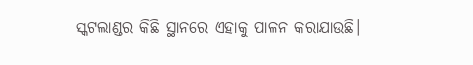ସ୍କଟଲାଣ୍ଡର କିଛି ସ୍ଥାନରେ ଏହାକୁ ପାଳନ କରାଯାଉଛି।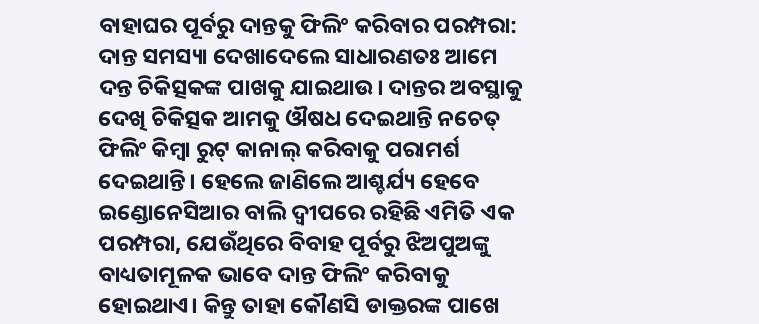ବାହାଘର ପୂର୍ବରୁ ଦାନ୍ତକୁ ଫିଲିଂ କରିବାର ପରମ୍ପରା: ଦାନ୍ତ ସମସ୍ୟା ଦେଖାଦେଲେ ସାଧାରଣତଃ ଆମେ ଦନ୍ତ ଚିକିତ୍ସକଙ୍କ ପାଖକୁ ଯାଇଥାଉ। ଦାନ୍ତର ଅବସ୍ଥାକୁ ଦେଖି ଚିକିତ୍ସକ ଆମକୁ ଔଷଧ ଦେଇଥାନ୍ତି ନଚେତ୍ ଫିଲିଂ କିମ୍ବା ରୁଟ୍ କାନାଲ୍ କରିବାକୁ ପରାମର୍ଶ ଦେଇଥାନ୍ତି। ହେଲେ ଜାଣିଲେ ଆଶ୍ଚର୍ଯ୍ୟ ହେବେ ଇଣ୍ଡୋନେସିଆର ବାଲି ଦ୍ୱୀପରେ ରହିଛି ଏମିତି ଏକ ପରମ୍ପରା, ଯେଉଁଥିରେ ବିବାହ ପୂର୍ବରୁ ଝିଅପୁଅଙ୍କୁ ବାଧ୍ୟତାମୂଳକ ଭାବେ ଦାନ୍ତ ଫିଲିଂ କରିବାକୁ ହୋଇଥାଏ। କିନ୍ତୁ ତାହା କୌଣସି ଡାକ୍ତରଙ୍କ ପାଖେ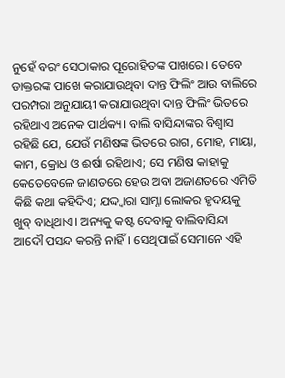ନୁହେଁ ବରଂ ସେଠାକାର ପୂରୋହିତଙ୍କ ପାଖରେ। ତେବେ ଡାକ୍ତରଙ୍କ ପାଖେ କରାଯାଉଥିବା ଦାନ୍ତ ଫିଲିଂ ଆଉ ବାଲିରେ ପରମ୍ପରା ଅନୁଯାୟୀ କରାଯାଉଥିବା ଦାନ୍ତ ଫିଲିଂ ଭିତରେ ରହିଥାଏ ଅନେକ ପାର୍ଥକ୍ୟ। ବାଲି ବାସିନ୍ଦାଙ୍କର ବିଶ୍ୱାସ ରହିଛି ଯେ, ଯେଉଁ ମଣିଷଙ୍କ ଭିତରେ ରାଗ, ମୋହ, ମାୟା, କାମ, କ୍ରୋଧ ଓ ଈର୍ଷା ରହିଥାଏ; ସେ ମଣିଷ କାହାକୁ କେତେବେଳେ ଜାଣତରେ ହେଉ ଅବା ଅଜାଣତରେ ଏମିତି କିଛି କଥା କହିଦିଏ; ଯଦ୍ଦ୍ବାରା ସାମ୍ନା ଲୋକର ହୃଦୟକୁ ଖୁବ୍ ବାଧିଥାଏ। ଅନ୍ୟକୁ କଷ୍ଟ ଦେବାକୁ ବାଲିବାସିନ୍ଦା ଆଦୌ ପସନ୍ଦ କରନ୍ତି ନାହିଁ। ସେଥିପାଇଁ ସେମାନେ ଏହି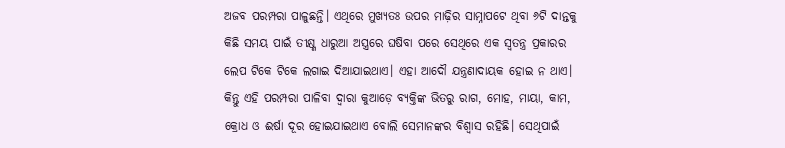ଅଜବ ପରମ୍ପରା ପାଳୁଛନ୍ତି। ଏଥିରେ ମୁଖ୍ୟତଃ ଉପର ମାଢ଼ିର ସାମ୍ନାପଟେ ଥିବା ୬ଟି ଦାନ୍ତକୁ କିଛି ସମୟ ପାଇଁ ତୀକ୍ଷ୍ଣ ଧାରୁଆ ଅସ୍ତ୍ରରେ ଘଷିବା ପରେ ସେଥିରେ ଏକ ସ୍ବତନ୍ତ୍ର ପ୍ରକାରର ଲେପ ଟିକେ ଟିକେ ଲଗାଇ ଦିଆଯାଇଥାଏ। ଏହା ଆଦୌ ଯନ୍ତ୍ରଣାଦାୟକ ହୋଇ ନ ଥାଏ। କିନ୍ତୁ ଏହି ପରମ୍ପରା ପାଳିବା ଦ୍ୱାରା କୁଆଡ଼େ ବ୍ୟକ୍ତିଙ୍କ ଭିତରୁ ରାଗ, ମୋହ, ମାୟା, କାମ, କ୍ରୋଧ ଓ ଈର୍ଷା ଦୂର ହୋଇଯାଇଥାଏ ବୋଲି ସେମାନଙ୍କର ବିଶ୍ୱାସ ରହିଛି। ସେଥିପାଇଁ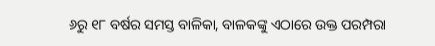୬ରୁ ୧୮ ବର୍ଷର ସମସ୍ତ ବାଳିକା, ବାଳକଙ୍କୁ ଏଠାରେ ଉକ୍ତ ପରମ୍ପରା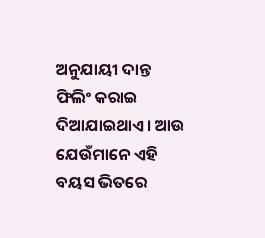ଅନୁଯାୟୀ ଦାନ୍ତ ଫିଲିଂ କରାଇ ଦିଆଯାଇଥାଏ। ଆଉ ଯେଉଁମାନେ ଏହି ବୟସ ଭିତରେ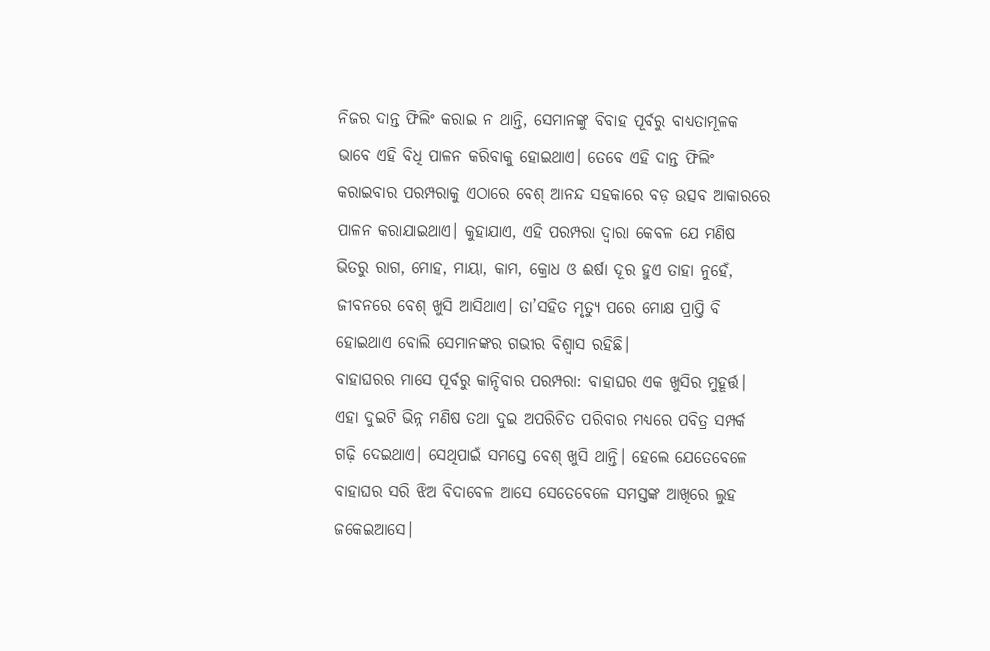ନିଜର ଦାନ୍ତ ଫିଲିଂ କରାଇ ନ ଥାନ୍ତି, ସେମାନଙ୍କୁ ବିବାହ ପୂର୍ବରୁ ବାଧ୍ୟତାମୂଳକ ଭାବେ ଏହି ବିଧି ପାଳନ କରିବାକୁ ହୋଇଥାଏ। ତେବେ ଏହି ଦାନ୍ତ ଫିଲିଂ କରାଇବାର ପରମ୍ପରାକୁ ଏଠାରେ ବେଶ୍ ଆନନ୍ଦ ସହକାରେ ବଡ଼ ଉତ୍ସବ ଆକାରରେ ପାଳନ କରାଯାଇଥାଏ। କୁହାଯାଏ, ଏହି ପରମ୍ପରା ଦ୍ୱାରା କେବଳ ଯେ ମଣିଷ ଭିତରୁ ରାଗ, ମୋହ, ମାୟା, କାମ, କ୍ରୋଧ ଓ ଈର୍ଷା ଦୂର ହୁଏ ତାହା ନୁହେଁ, ଜୀବନରେ ବେଶ୍ ଖୁସି ଆସିଥାଏ। ତା’ସହିତ ମୃତ୍ୟୁ ପରେ ମୋକ୍ଷ ପ୍ରାପ୍ତି ବି ହୋଇଥାଏ ବୋଲି ସେମାନଙ୍କର ଗଭୀର ବିଶ୍ୱାସ ରହିଛି।
ବାହାଘରର ମାସେ ପୂର୍ବରୁ କାନ୍ଦିବାର ପରମ୍ପରା: ବାହାଘର ଏକ ଖୁସିର ମୁହୂର୍ତ୍ତ। ଏହା ଦୁଇଟି ଭିନ୍ନ ମଣିଷ ତଥା ଦୁଇ ଅପରିଚିତ ପରିବାର ମଧ୍ୟରେ ପବିତ୍ର ସମ୍ପର୍କ ଗଢ଼ି ଦେଇଥାଏ। ସେଥିପାଇଁ ସମସ୍ତେ ବେଶ୍ ଖୁସି ଥାନ୍ତି। ହେଲେ ଯେତେବେଳେ ବାହାଘର ସରି ଝିଅ ବିଦାବେଳ ଆସେ ସେତେବେଳେ ସମସ୍ତଙ୍କ ଆଖିରେ ଲୁହ ଜକେଇଆସେ।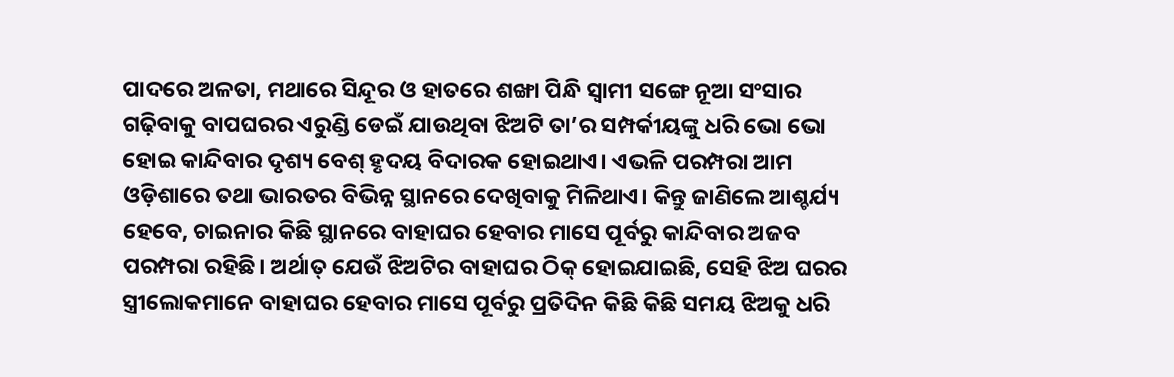ପାଦରେ ଅଳତା, ମଥାରେ ସିନ୍ଦୂର ଓ ହାତରେ ଶଙ୍ଖା ପିନ୍ଧି ସ୍ବାମୀ ସଙ୍ଗେ ନୂଆ ସଂସାର ଗଢ଼ିବାକୁ ବାପଘରର ଏରୁଣ୍ଡି ଡେଇଁ ଯାଉଥିବା ଝିଅଟି ତା’ର ସମ୍ପର୍କୀୟଙ୍କୁ ଧରି ଭୋ ଭୋ ହୋଇ କାନ୍ଦିବାର ଦୃଶ୍ୟ ବେଶ୍ ହୃଦୟ ବିଦାରକ ହୋଇଥାଏ। ଏଭଳି ପରମ୍ପରା ଆମ ଓଡ଼ିଶାରେ ତଥା ଭାରତର ବିଭିନ୍ନ ସ୍ଥାନରେ ଦେଖିବାକୁ ମିଳିଥାଏ। କିନ୍ତୁ ଜାଣିଲେ ଆଶ୍ଚର୍ଯ୍ୟ ହେବେ, ଚାଇନାର କିଛି ସ୍ଥାନରେ ବାହାଘର ହେବାର ମାସେ ପୂର୍ବରୁ କାନ୍ଦିବାର ଅଜବ ପରମ୍ପରା ରହିଛି। ଅର୍ଥାତ୍ ଯେଉଁ ଝିଅଟିର ବାହାଘର ଠିକ୍ ହୋଇଯାଇଛି, ସେହି ଝିଅ ଘରର ସ୍ତ୍ରୀଲୋକମାନେ ବାହାଘର ହେବାର ମାସେ ପୂର୍ବରୁ ପ୍ରତିଦିନ କିଛି କିଛି ସମୟ ଝିଅକୁ ଧରି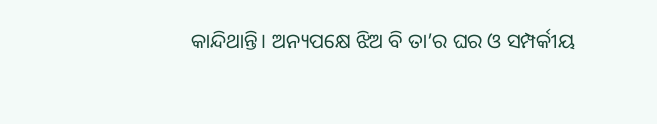କାନ୍ଦିଥାନ୍ତି। ଅନ୍ୟପକ୍ଷେ ଝିଅ ବି ତା’ର ଘର ଓ ସମ୍ପର୍କୀୟ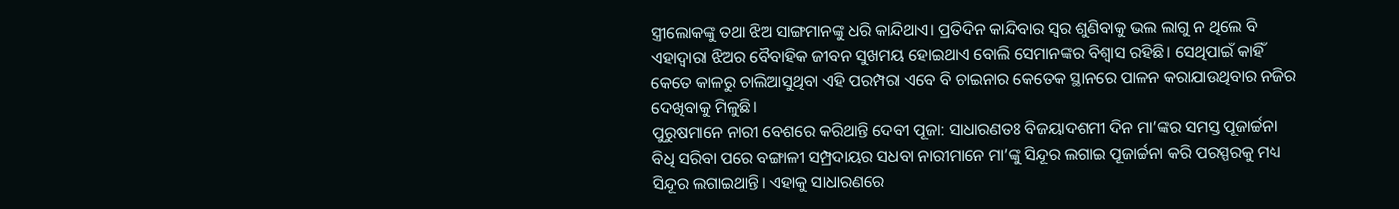ସ୍ତ୍ରୀଲୋକଙ୍କୁ ତଥା ଝିଅ ସାଙ୍ଗମାନଙ୍କୁ ଧରି କାନ୍ଦିଥାଏ। ପ୍ରତିଦିନ କାନ୍ଦିବାର ସ୍ବର ଶୁଣିବାକୁ ଭଲ ଲାଗୁ ନ ଥିଲେ ବି ଏହାଦ୍ୱାରା ଝିଅର ବୈବାହିକ ଜୀବନ ସୁଖମୟ ହୋଇଥାଏ ବୋଲି ସେମାନଙ୍କର ବିଶ୍ୱାସ ରହିଛି। ସେଥିପାଇଁ କାହିଁ କେତେ କାଳରୁ ଚାଲିଆସୁଥିବା ଏହି ପରମ୍ପରା ଏବେ ବି ଚାଇନାର କେତେକ ସ୍ଥାନରେ ପାଳନ କରାଯାଉଥିବାର ନଜିର ଦେଖିବାକୁ ମିଳୁଛି।
ପୁରୁଷମାନେ ନାରୀ ବେଶରେ କରିଥାନ୍ତି ଦେବୀ ପୂଜା: ସାଧାରଣତଃ ବିଜୟାଦଶମୀ ଦିନ ମା’ଙ୍କର ସମସ୍ତ ପୂଜାର୍ଚ୍ଚନା ବିଧି ସରିବା ପରେ ବଙ୍ଗାଳୀ ସମ୍ପ୍ରଦାୟର ସଧବା ନାରୀମାନେ ମା’ଙ୍କୁ ସିନ୍ଦୂର ଲଗାଇ ପୂଜାର୍ଚ୍ଚନା କରି ପରସ୍ପରକୁ ମଧ୍ୟ ସିନ୍ଦୂର ଲଗାଇଥାନ୍ତି। ଏହାକୁ ସାଧାରଣରେ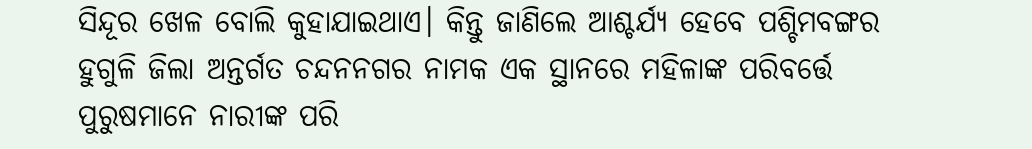ସିନ୍ଦୂର ଖେଳ ବୋଲି କୁହାଯାଇଥାଏ। କିନ୍ତୁ ଜାଣିଲେ ଆଶ୍ଚର୍ଯ୍ୟ ହେବେ ପଶ୍ଚିମବଙ୍ଗର ହୁଗୁଳି ଜିଲା ଅନ୍ତର୍ଗତ ଚନ୍ଦନନଗର ନାମକ ଏକ ସ୍ଥାନରେ ମହିଳାଙ୍କ ପରିବର୍ତ୍ତେ ପୁରୁଷମାନେ ନାରୀଙ୍କ ପରି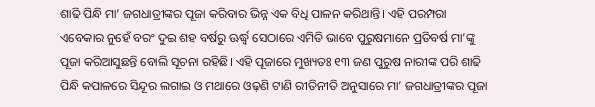ଶାଢି ପିନ୍ଧି ମା’ ଜଗଧାତ୍ରୀଙ୍କର ପୂଜା କରିବାର ଭିନ୍ନ ଏକ ବିଧି ପାଳନ କରିଥାନ୍ତି। ଏହି ପରମ୍ପରା ଏବେକାର ନୁହେଁ ବରଂ ଦୁଇ ଶହ ବର୍ଷରୁ ଊର୍ଦ୍ଧ୍ୱ ସେଠାରେ ଏମିତି ଭାବେ ପୁରୁଷମାନେ ପ୍ରତିବର୍ଷ ମା’ଙ୍କୁ ପୂଜା କରିଆସୁଛନ୍ତି ବୋଲି ସୂଚନା ରହିଛି। ଏହି ପୂଜାରେ ମୁଖ୍ୟତଃ ୧୩ ଜଣ ପୁରୁଷ ନାରୀଙ୍କ ପରି ଶାଢି ପିନ୍ଧି କପାଳରେ ସିନ୍ଦୂର ଲଗାଇ ଓ ମଥାରେ ଓଢ଼ଣି ଟାଣି ରୀତିନୀତି ଅନୁସାରେ ମା’ ଜଗଧାତ୍ରୀଙ୍କର ପୂଜା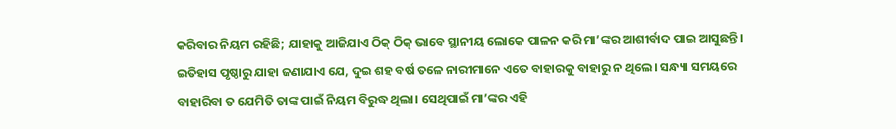କରିବାର ନିୟମ ରହିଛି; ଯାହାକୁ ଆଜିଯାଏ ଠିକ୍ ଠିକ୍ ଭାବେ ସ୍ଥାନୀୟ ଲୋକେ ପାଳନ କରି ମା’ଙ୍କର ଆଶୀର୍ବାଦ ପାଇ ଆସୁଛନ୍ତି। ଇତିହାସ ପୃଷ୍ଠାରୁ ଯାହା ଜଣାଯାଏ ଯେ, ଦୁଇ ଶହ ବର୍ଷ ତଳେ ନାରୀମାନେ ଏତେ ବାହାରକୁ ବାହାରୁ ନ ଥିଲେ। ସନ୍ଧ୍ୟା ସମୟରେ ବାହାରିବା ତ ଯେମିତି ତାଙ୍କ ପାଇଁ ନିୟମ ବିରୁଦ୍ଧ ଥିଲା। ସେଥିପାଇଁ ମା’ଙ୍କର ଏହି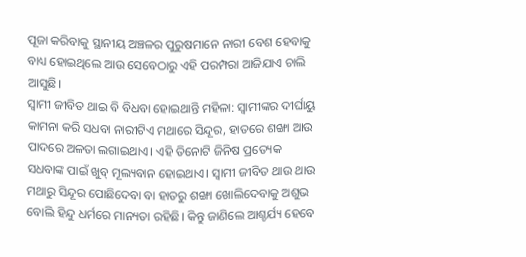ପୂଜା କରିବାକୁ ସ୍ଥାନୀୟ ଅଞ୍ଚଳର ପୁରୁଷମାନେ ନାରୀ ବେଶ ହେବାକୁ ବାଧ୍ୟ ହୋଇଥିଲେ ଆଉ ସେବେଠାରୁ ଏହି ପରମ୍ପରା ଆଜିଯାଏ ଚାଲି ଆସୁଛି।
ସ୍ବାମୀ ଜୀବିତ ଥାଇ ବି ବିଧବା ହୋଇଥାନ୍ତି ମହିଳା: ସ୍ବାମୀଙ୍କର ଦୀର୍ଘାୟୁ କାମନା କରି ସଧବା ନାରୀଟିଏ ମଥାରେ ସିନ୍ଦୂର, ହାତରେ ଶଙ୍ଖା ଆଉ ପାଦରେ ଅଳତା ଲଗାଇଥାଏ। ଏହି ତିନୋଟି ଜିନିଷ ପ୍ରତ୍ୟେକ ସଧବାଙ୍କ ପାଇଁ ଖୁବ୍ ମୂଲ୍ୟବାନ ହୋଇଥାଏ। ସ୍ବାମୀ ଜୀବିତ ଥାଉ ଥାଉ ମଥାରୁ ସିନ୍ଦୂର ପୋଛିଦେବା ବା ହାତରୁ ଶଙ୍ଖା ଖୋଲିଦେବାକୁ ଅଶୁଭ ବୋଲି ହିନ୍ଦୁ ଧର୍ମରେ ମାନ୍ୟତା ରହିଛି। କିନ୍ତୁ ଜାଣିଲେ ଆଶ୍ଚର୍ଯ୍ୟ ହେବେ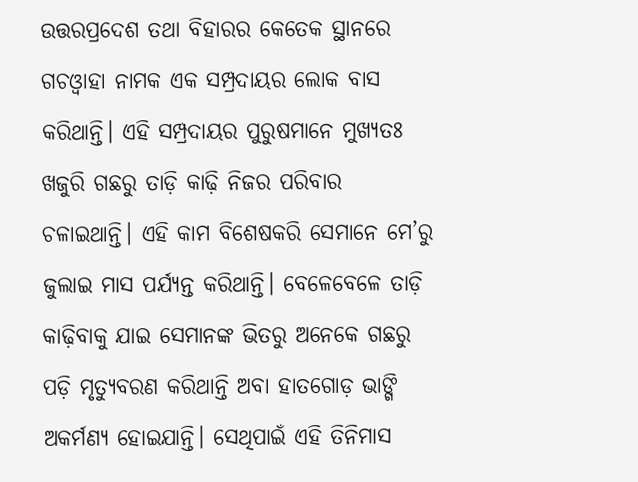ଉତ୍ତରପ୍ରଦେଶ ତଥା ବିହାରର କେତେକ ସ୍ଥାନରେ ଗଚଓ୍ବାହା ନାମକ ଏକ ସମ୍ପ୍ରଦାୟର ଲୋକ ବାସ କରିଥାନ୍ତି। ଏହି ସମ୍ପ୍ରଦାୟର ପୁରୁଷମାନେ ମୁଖ୍ୟତଃ ଖଜୁରି ଗଛରୁ ତାଡ଼ି କାଢ଼ି ନିଜର ପରିବାର ଚଳାଇଥାନ୍ତି। ଏହି କାମ ବିଶେଷକରି ସେମାନେ ମେ’ରୁ ଜୁଲାଇ ମାସ ପର୍ଯ୍ୟନ୍ତ କରିଥାନ୍ତି। ବେଳେବେଳେ ତାଡ଼ି କାଢ଼ିବାକୁ ଯାଇ ସେମାନଙ୍କ ଭିତରୁ ଅନେକେ ଗଛରୁ ପଡ଼ି ମୃତ୍ୟୁବରଣ କରିଥାନ୍ତି ଅବା ହାତଗୋଡ଼ ଭାଙ୍ଗି ଅକର୍ମଣ୍ୟ ହୋଇଯାନ୍ତି। ସେଥିପାଇଁ ଏହି ତିନିମାସ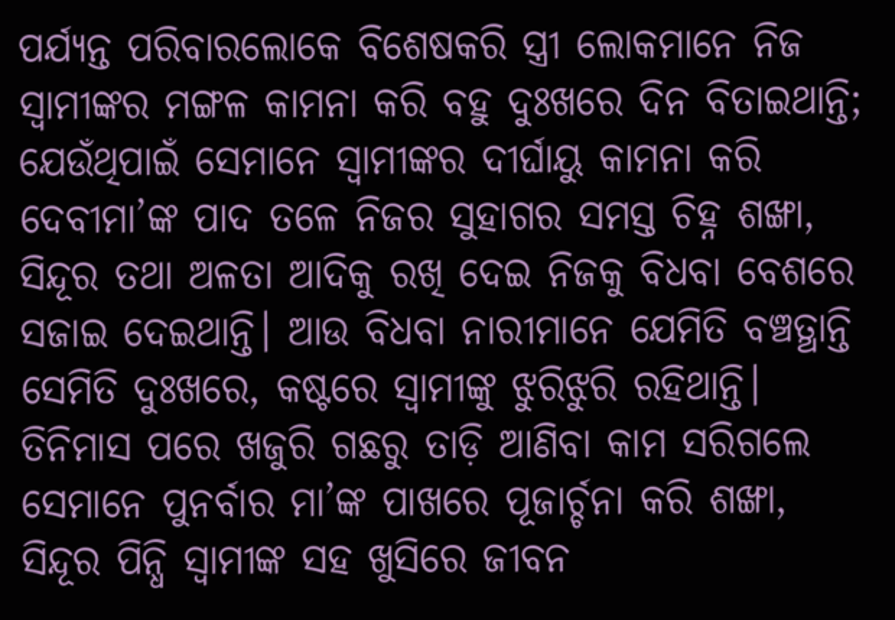ପର୍ଯ୍ୟନ୍ତ ପରିବାରଲୋକେ ବିଶେଷକରି ସ୍ତ୍ରୀ ଲୋକମାନେ ନିଜ ସ୍ବାମୀଙ୍କର ମଙ୍ଗଳ କାମନା କରି ବହୁ ଦୁଃଖରେ ଦିନ ବିତାଇଥାନ୍ତି; ଯେଉଁଥିପାଇଁ ସେମାନେ ସ୍ବାମୀଙ୍କର ଦୀର୍ଘାୟୁ କାମନା କରି ଦେବୀମା’ଙ୍କ ପାଦ ତଳେ ନିଜର ସୁହାଗର ସମସ୍ତ ଚିହ୍ନ ଶଙ୍ଖା, ସିନ୍ଦୂର ତଥା ଅଳତା ଆଦିକୁ ରଖି ଦେଇ ନିଜକୁ ବିଧବା ବେଶରେ ସଜାଇ ଦେଇଥାନ୍ତି। ଆଉ ବିଧବା ନାରୀମାନେ ଯେମିତି ବଞ୍ଚତ୍ଥାନ୍ତି ସେମିତି ଦୁଃଖରେ, କଷ୍ଟରେ ସ୍ବାମୀଙ୍କୁ ଝୁରିଝୁରି ରହିଥାନ୍ତି। ତିନିମାସ ପରେ ଖଜୁରି ଗଛରୁ ତାଡ଼ି ଆଣିବା କାମ ସରିଗଲେ ସେମାନେ ପୁନର୍ବାର ମା’ଙ୍କ ପାଖରେ ପୂଜାର୍ଚ୍ଚନା କରି ଶଙ୍ଖା, ସିନ୍ଦୂର ପିନ୍ଧି ସ୍ବାମୀଙ୍କ ସହ ଖୁସିରେ ଜୀବନ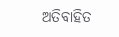ଅତିବାହିତ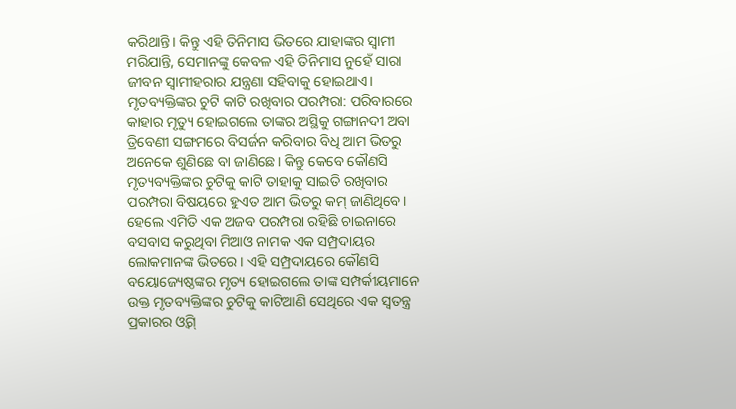କରିଥାନ୍ତି। କିନ୍ତୁ ଏହି ତିନିମାସ ଭିତରେ ଯାହାଙ୍କର ସ୍ବାମୀ ମରିଯାନ୍ତି, ସେମାନଙ୍କୁ କେବଳ ଏହି ତିନିମାସ ନୁହେଁ ସାରା ଜୀବନ ସ୍ବାମୀହରାର ଯନ୍ତ୍ରଣା ସହିବାକୁ ହୋଇଥାଏ।
ମୃତବ୍ୟକ୍ତିଙ୍କର ଚୁଟି କାଟି ରଖିବାର ପରମ୍ପରା: ପରିବାରରେ କାହାର ମୃତ୍ୟୁ ହୋଇଗଲେ ତାଙ୍କର ଅସ୍ଥିକୁ ଗଙ୍ଗାନଦୀ ଅବା ତ୍ରିବେଣୀ ସଙ୍ଗମରେ ବିସର୍ଜନ କରିବାର ବିଧି ଆମ ଭିତରୁ ଅନେକେ ଶୁଣିଛେ ବା ଜାଣିଛେ। କିନ୍ତୁ କେବେ କୌଣସି ମୃତ୍ୟବ୍ୟକ୍ତିଙ୍କର ଚୁଟିକୁ କାଟି ତାହାକୁ ସାଇତି ରଖିବାର ପରମ୍ପରା ବିଷୟରେ ହୁଏତ ଆମ ଭିତରୁ କମ୍ ଜାଣିଥିବେ। ହେଲେ ଏମିତି ଏକ ଅଜବ ପରମ୍ପରା ରହିଛି ଚାଇନାରେ ବସବାସ କରୁଥିବା ମିଆଓ ନାମକ ଏକ ସମ୍ପ୍ରଦାୟର ଲୋକମାନଙ୍କ ଭିତରେ। ଏହି ସମ୍ପ୍ରଦାୟରେ କୌଣସି ବୟୋଜ୍ୟେଷ୍ଠଙ୍କର ମୃତ୍ୟ ହୋଇଗଲେ ତାଙ୍କ ସମ୍ପର୍କୀୟମାନେ ଉକ୍ତ ମୃତବ୍ୟକ୍ତିଙ୍କର ଚୁଟିକୁ କାଟିଆଣି ସେଥିରେ ଏକ ସ୍ବତନ୍ତ୍ର ପ୍ରକାରର ଓ୍ବିଗ୍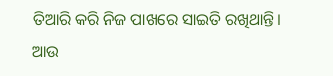ତିଆରି କରି ନିଜ ପାଖରେ ସାଇତି ରଖିଥାନ୍ତି। ଆଉ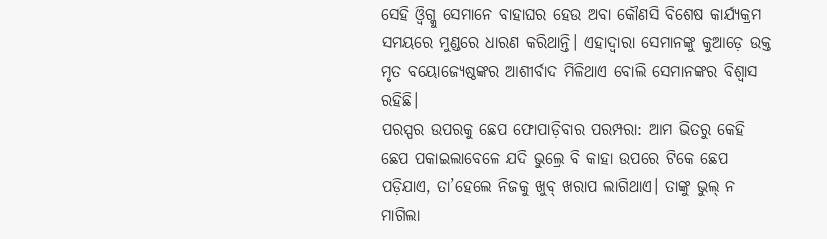ସେହି ଓ୍ବିଗ୍କୁ ସେମାନେ ବାହାଘର ହେଉ ଅବା କୌଣସି ବିଶେଷ କାର୍ଯ୍ୟକ୍ରମ ସମୟରେ ମୁଣ୍ଡରେ ଧାରଣ କରିଥାନ୍ତି। ଏହାଦ୍ୱାରା ସେମାନଙ୍କୁ କୁଆଡ଼େ ଉକ୍ତ ମୃତ ବୟୋଜ୍ୟେଷ୍ଠଙ୍କର ଆଶୀର୍ବାଦ ମିଳିଥାଏ ବୋଲି ସେମାନଙ୍କର ବିଶ୍ୱାସ ରହିଛି।
ପରସ୍ପର ଉପରକୁ ଛେପ ଫୋପାଡ଼ିବାର ପରମ୍ପରା: ଆମ ଭିତରୁ କେହି ଛେପ ପକାଇଲାବେଳେ ଯଦି ଭୁଲ୍ରେ ବି କାହା ଉପରେ ଟିକେ ଛେପ ପଡ଼ିଯାଏ, ତା’ହେଲେ ନିଜକୁ ଖୁବ୍ ଖରାପ ଲାଗିଥାଏ। ତାଙ୍କୁ ଭୁଲ୍ ନ ମାଗିଲା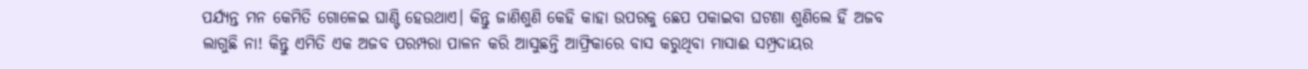ପର୍ଯ୍ୟନ୍ତ ମନ କେମିତି ଗୋଳେଇ ଘାଣ୍ଟି ହେଉଥାଏ। କିନ୍ତୁ ଜାଣିଶୁଣି କେହି କାହା ଉପରକୁ ଛେପ ପକାଇବା ଘଟଣା ଶୁଣିଲେ ହିଁ ଅଜବ ଲାଗୁଛି ନା! କିନ୍ତୁ ଏମିତି ଏକ ଅଜବ ପରମ୍ପରା ପାଳନ କରି ଆସୁଛନ୍ତି ଆଫ୍ରିକାରେ ବାସ କରୁଥିବା ମାସାଈ ସମ୍ପ୍ରଦାୟର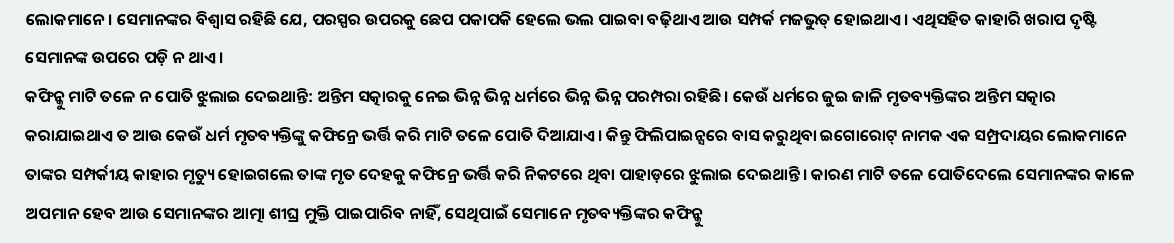ଲୋକମାନେ। ସେମାନଙ୍କର ବିଶ୍ୱାସ ରହିଛି ଯେ, ପରସ୍ପର ଉପରକୁ ଛେପ ପକାପକି ହେଲେ ଭଲ ପାଇବା ବଢ଼ିଥାଏ ଆଉ ସମ୍ପର୍କ ମଜଭୁତ୍ ହୋଇଥାଏ। ଏଥିସହିତ କାହାରି ଖରାପ ଦୃଷ୍ଟି ସେମାନଙ୍କ ଉପରେ ପଡ଼ି ନ ଥାଏ।
କଫିନ୍କୁ ମାଟି ତଳେ ନ ପୋତି ଝୁଲାଇ ଦେଇଥାନ୍ତି: ଅନ୍ତିମ ସତ୍କାରକୁ ନେଇ ଭିନ୍ନ ଭିନ୍ନ ଧର୍ମରେ ଭିନ୍ନ ଭିନ୍ନ ପରମ୍ପରା ରହିଛି। କେଉଁ ଧର୍ମରେ ଜୁଇ ଜାଳି ମୃତବ୍ୟକ୍ତିଙ୍କର ଅନ୍ତିମ ସତ୍କାର କରାଯାଇଥାଏ ତ ଆଉ କେଉଁ ଧର୍ମ ମୃତବ୍ୟକ୍ତିଙ୍କୁ କଫିନ୍ରେ ଭର୍ତ୍ତି କରି ମାଟି ତଳେ ପୋତି ଦିଆଯାଏ। କିନ୍ତୁ ଫିଲିପାଇନ୍ସରେ ବାସ କରୁଥିବା ଇଗୋରୋଟ୍ ନାମକ ଏକ ସମ୍ପ୍ରଦାୟର ଲୋକମାନେ ତାଙ୍କର ସମ୍ପର୍କୀୟ କାହାର ମୃତ୍ୟୁ ହୋଇଗଲେ ତାଙ୍କ ମୃତ ଦେହକୁ କଫିନ୍ରେ ଭର୍ତ୍ତି କରି ନିକଟରେ ଥିବା ପାହାଡ଼ରେ ଝୁଲାଇ ଦେଇଥାନ୍ତି। କାରଣ ମାଟି ତଳେ ପୋତିଦେଲେ ସେମାନଙ୍କର କାଳେ ଅପମାନ ହେବ ଆଉ ସେମାନଙ୍କର ଆତ୍ମା ଶୀଘ୍ର ମୁକ୍ତି ପାଇପାରିବ ନାହିଁ, ସେଥିପାଇଁ ସେମାନେ ମୃତବ୍ୟକ୍ତିଙ୍କର କଫିନ୍କୁ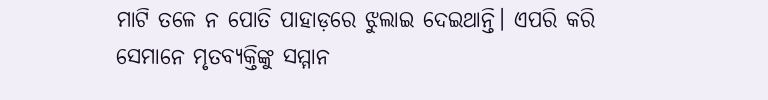ମାଟି ତଳେ ନ ପୋତି ପାହାଡ଼ରେ ଝୁଲାଇ ଦେଇଥାନ୍ତି। ଏପରି କରି ସେମାନେ ମୃତବ୍ୟକ୍ତିଙ୍କୁ ସମ୍ମାନ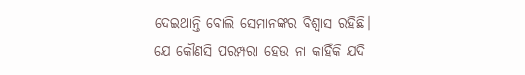ଦେଇଥାନ୍ତି ବୋଲି ସେମାନଙ୍କର ବିଶ୍ୱାସ ରହିଛି।
ଯେ କୌଣସି ପରମ୍ପରା ହେଉ ନା କାହିଁକି ଯଦି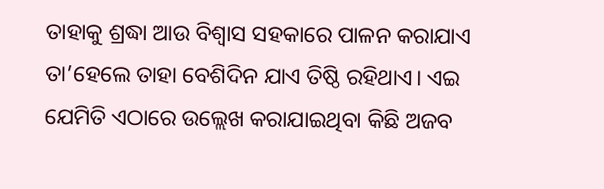ତାହାକୁ ଶ୍ରଦ୍ଧା ଆଉ ବିଶ୍ୱାସ ସହକାରେ ପାଳନ କରାଯାଏ ତା’ହେଲେ ତାହା ବେଶିଦିନ ଯାଏ ତିଷ୍ଠି ରହିଥାଏ। ଏଇ ଯେମିତି ଏଠାରେ ଉଲ୍ଲେଖ କରାଯାଇଥିବା କିଛି ଅଜବ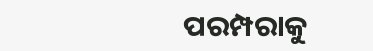ପରମ୍ପରାକୁ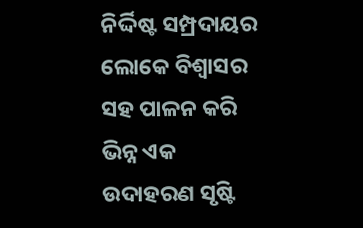ନିର୍ଦ୍ଦିଷ୍ଟ ସମ୍ପ୍ରଦାୟର ଲୋକେ ବିଶ୍ୱାସର ସହ ପାଳନ କରି ଭିନ୍ନ ଏକ ଉଦାହରଣ ସୃଷ୍ଟି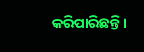କରିପାରିଛନ୍ତି।